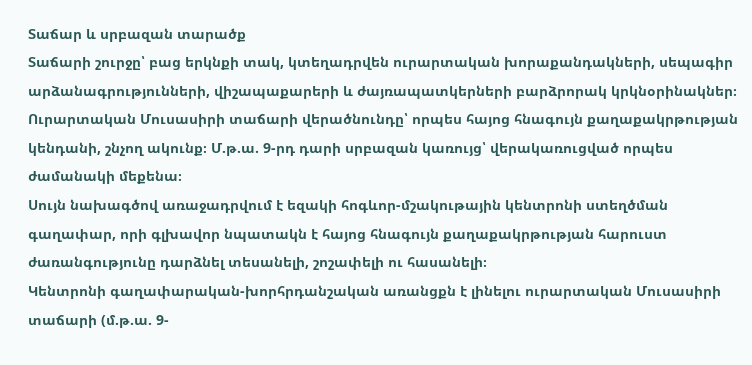Տաճար և սրբազան տարածք
Տաճարի շուրջը՝ բաց երկնքի տակ, կտեղադրվեն ուրարտական խորաքանդակների, սեպագիր արձանագրությունների, վիշապաքարերի և ժայռապատկերների բարձրորակ կրկնօրինակներ։
Ուրարտական Մուսասիրի տաճարի վերածնունդը՝ որպես հայոց հնագույն քաղաքակրթության կենդանի, շնչող ակունք։ Մ.թ.ա. 9-րդ դարի սրբազան կառույց՝ վերակառուցված որպես ժամանակի մեքենա։
Սույն նախագծով առաջադրվում է եզակի հոգևոր-մշակութային կենտրոնի ստեղծման գաղափար, որի գլխավոր նպատակն է հայոց հնագույն քաղաքակրթության հարուստ ժառանգությունը դարձնել տեսանելի, շոշափելի ու հասանելի։
Կենտրոնի գաղափարական-խորհրդանշական առանցքն է լինելու ուրարտական Մուսասիրի տաճարի (մ.թ.ա. 9-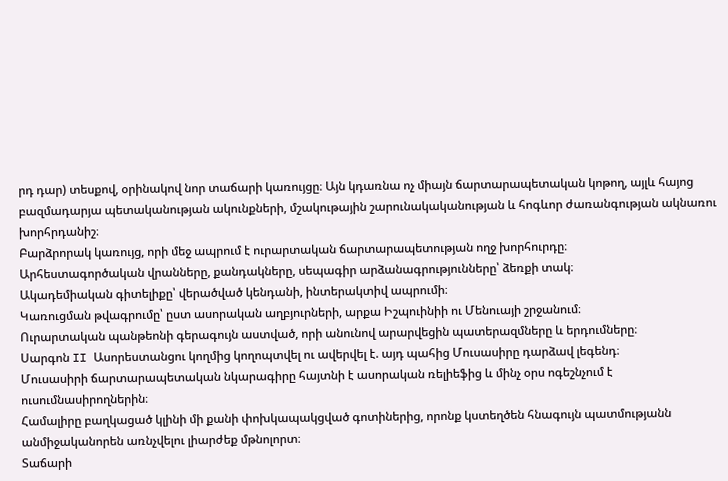րդ դար) տեսքով, օրինակով նոր տաճարի կառույցը։ Այն կդառնա ոչ միայն ճարտարապետական կոթող, այլև հայոց բազմադարյա պետականության ակունքների, մշակութային շարունակականության և հոգևոր ժառանգության ակնառու խորհրդանիշ։
Բարձրորակ կառույց, որի մեջ ապրում է ուրարտական ճարտարապետության ողջ խորհուրդը։
Արհեստագործական վրանները, քանդակները, սեպագիր արձանագրությունները՝ ձեռքի տակ։
Ակադեմիական գիտելիքը՝ վերածված կենդանի, ինտերակտիվ ապրումի։
Կառուցման թվագրումը՝ ըստ ասորական աղբյուրների, արքա Իշպուինիի ու Մենուայի շրջանում։
Ուրարտական պանթեոնի գերագույն աստված, որի անունով արարվեցին պատերազմները և երդումները։
Սարգոն II Ասորեստանցու կողմից կողոպտվել ու ավերվել է. այդ պահից Մուսասիրը դարձավ լեգենդ։
Մուսասիրի ճարտարապետական նկարագիրը հայտնի է ասորական ռելիեֆից և մինչ օրս ոգեշնչում է ուսումնասիրողներին։
Համալիրը բաղկացած կլինի մի քանի փոխկապակցված գոտիներից, որոնք կստեղծեն հնագույն պատմությանն անմիջականորեն առնչվելու լիարժեք մթնոլորտ։
Տաճարի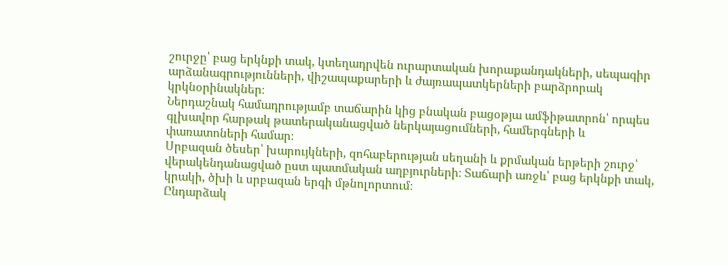շուրջը՝ բաց երկնքի տակ, կտեղադրվեն ուրարտական խորաքանդակների, սեպագիր արձանագրությունների, վիշապաքարերի և ժայռապատկերների բարձրորակ կրկնօրինակներ։
Ներդաշնակ համադրությամբ տաճարին կից բնական բացօթյա ամֆիթատրոն՝ որպես գլխավոր հարթակ թատերականացված ներկայացումների, համերգների և փառատոների համար։
Սրբազան ծեսեր՝ խարույկների, զոհաբերության սեղանի և քրմական երթերի շուրջ՝ վերակենդանացված ըստ պատմական աղբյուրների։ Տաճարի առջև՝ բաց երկնքի տակ, կրակի, ծխի և սրբազան երգի մթնոլորտում։
Ընդարձակ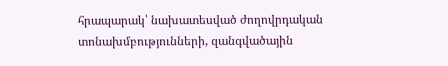հրապարակ՝ նախատեսված ժողովրդական տոնախմբությունների, զանգվածային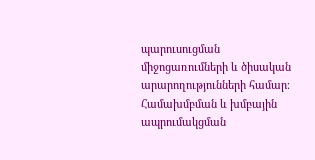պարուսուցման միջոցառումների և ծիսական արարողությունների համար։ Համախմբման և խմբային ապրումակցման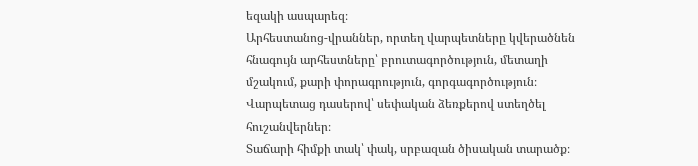եզակի ասպարեզ։
Արհեստանոց-վրաններ, որտեղ վարպետները կվերածնեն հնագույն արհեստները՝ բրուտագործություն, մետաղի մշակում, քարի փորագրություն, գորգագործություն։ Վարպետաց դասերով՝ սեփական ձեռքերով ստեղծել հուշանվերներ։
Տաճարի հիմքի տակ՝ փակ, սրբազան ծիսական տարածք։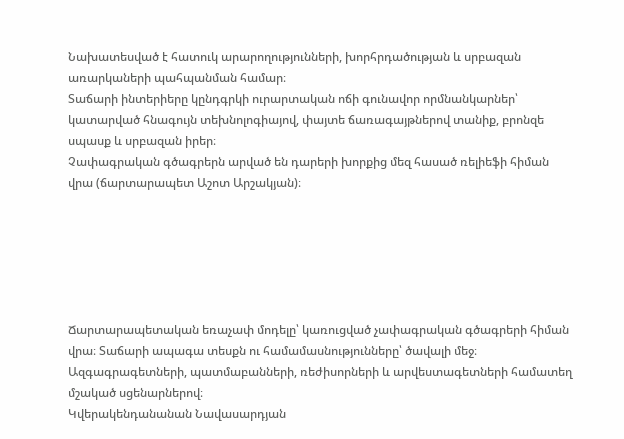Նախատեսված է հատուկ արարողությունների, խորհրդածության և սրբազան առարկաների պահպանման համար։
Տաճարի ինտերիերը կընդգրկի ուրարտական ոճի գունավոր որմնանկարներ՝ կատարված հնագույն տեխնոլոգիայով, փայտե ճառագայթներով տանիք, բրոնզե սպասք և սրբազան իրեր։
Չափագրական գծագրերն արված են դարերի խորքից մեզ հասած ռելիեֆի հիման վրա (ճարտարապետ Աշոտ Արշակյան)։






Ճարտարապետական եռաչափ մոդելը՝ կառուցված չափագրական գծագրերի հիման վրա։ Տաճարի ապագա տեսքն ու համամասնությունները՝ ծավալի մեջ։
Ազգագրագետների, պատմաբանների, ռեժիսորների և արվեստագետների համատեղ մշակած սցենարներով։
Կվերակենդանանան Նավասարդյան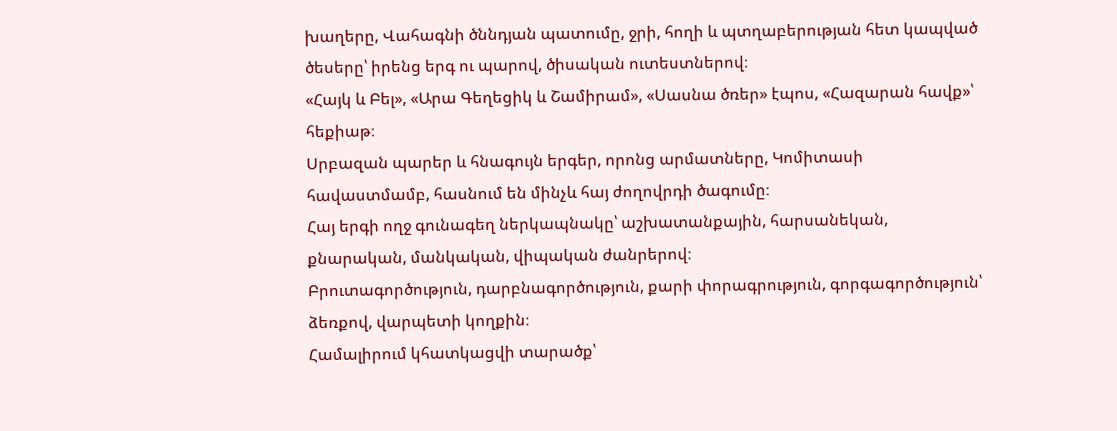խաղերը, Վահագնի ծննդյան պատումը, ջրի, հողի և պտղաբերության հետ կապված ծեսերը՝ իրենց երգ ու պարով, ծիսական ուտեստներով։
«Հայկ և Բել», «Արա Գեղեցիկ և Շամիրամ», «Սասնա ծռեր» էպոս, «Հազարան հավք»՝ հեքիաթ։
Սրբազան պարեր և հնագույն երգեր, որոնց արմատները, Կոմիտասի հավաստմամբ, հասնում են մինչև հայ ժողովրդի ծագումը։
Հայ երգի ողջ գունագեղ ներկապնակը՝ աշխատանքային, հարսանեկան, քնարական, մանկական, վիպական ժանրերով։
Բրուտագործություն, դարբնագործություն, քարի փորագրություն, գորգագործություն՝ ձեռքով, վարպետի կողքին։
Համալիրում կհատկացվի տարածք՝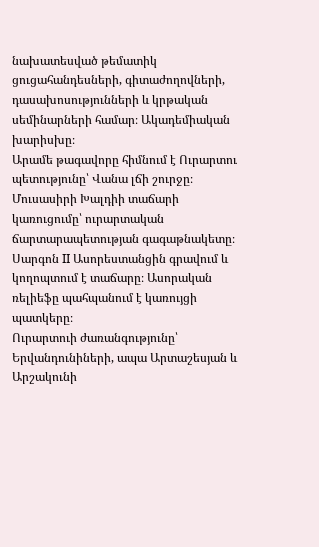նախատեսված թեմատիկ ցուցահանդեսների, գիտաժողովների, դասախոսությունների և կրթական սեմինարների համար։ Ակադեմիական խարիսխը։
Արամե թագավորը հիմնում է Ուրարտու պետությունը՝ Վանա լճի շուրջը։
Մուսասիրի Խալդիի տաճարի կառուցումը՝ ուրարտական ճարտարապետության գագաթնակետը։
Սարգոն II Ասորեստանցին գրավում և կողոպտում է տաճարը։ Ասորական ռելիեֆը պահպանում է կառույցի պատկերը։
Ուրարտուի ժառանգությունը՝ Երվանդունիների, ապա Արտաշեսյան և Արշակունի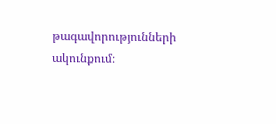թագավորությունների ակունքում։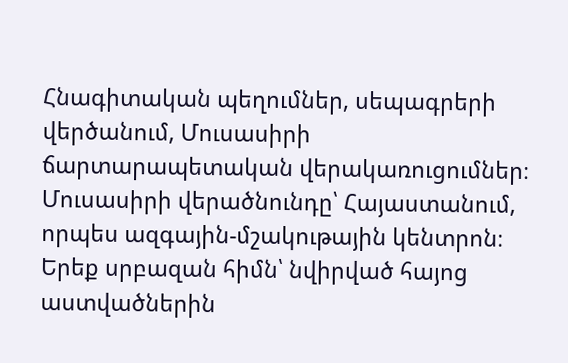Հնագիտական պեղումներ, սեպագրերի վերծանում, Մուսասիրի ճարտարապետական վերակառուցումներ։
Մուսասիրի վերածնունդը՝ Հայաստանում, որպես ազգային-մշակութային կենտրոն։
Երեք սրբազան հիմն՝ նվիրված հայոց աստվածներին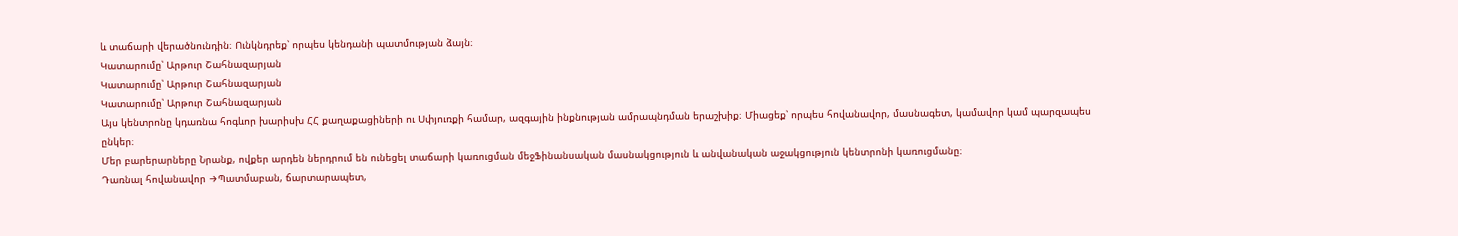և տաճարի վերածնունդին։ Ունկնդրեք՝ որպես կենդանի պատմության ձայն։
Կատարումը՝ Արթուր Շահնազարյան
Կատարումը՝ Արթուր Շահնազարյան
Կատարումը՝ Արթուր Շահնազարյան
Այս կենտրոնը կդառնա հոգևոր խարիսխ ՀՀ քաղաքացիների ու Սփյուռքի համար, ազգային ինքնության ամրապնդման երաշխիք։ Միացեք՝ որպես հովանավոր, մասնագետ, կամավոր կամ պարզապես ընկեր։
Մեր բարերարները Նրանք, ովքեր արդեն ներդրում են ունեցել տաճարի կառուցման մեջՖինանսական մասնակցություն և անվանական աջակցություն կենտրոնի կառուցմանը։
Դառնալ հովանավոր →Պատմաբան, ճարտարապետ,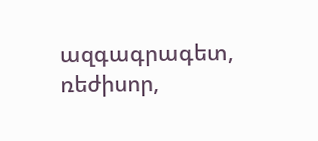ազգագրագետ, ռեժիսոր,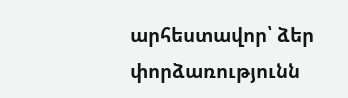արհեստավոր՝ ձեր փորձառությունն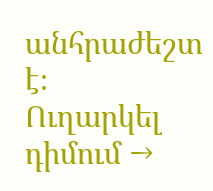անհրաժեշտ է։
Ուղարկել դիմում →